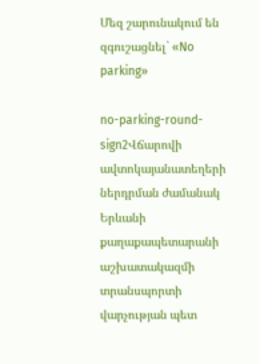Մեզ շարունակում են զգուշացնել` «No parking»

no-parking-round-sign2Վճարովի ավտոկայանատեղերի ներդրման ժամանակ Երևանի քաղաքապետարանի աշխատակազմի տրանսպորտի վարչության պետ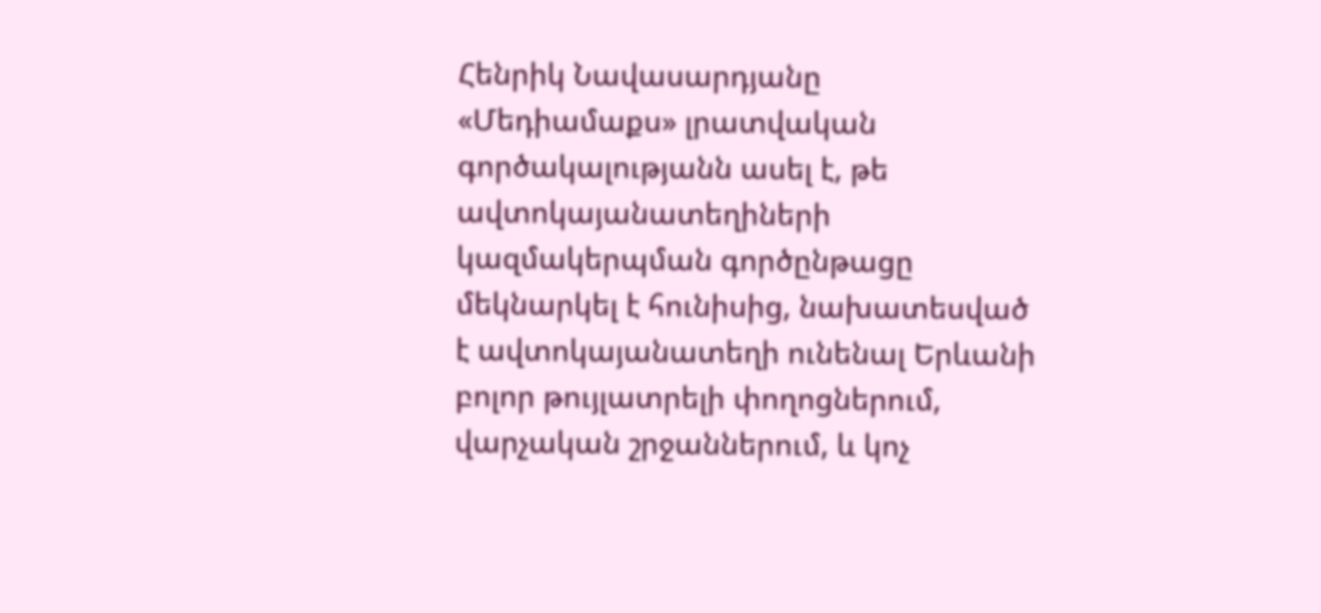Հենրիկ Նավասարդյանը «Մեդիամաքս» լրատվական գործակալությանն ասել է, թե ավտոկայանատեղիների կազմակերպման գործընթացը մեկնարկել է հունիսից, նախատեսված է ավտոկայանատեղի ունենալ Երևանի բոլոր թույլատրելի փողոցներում, վարչական շրջաններում, և կոչ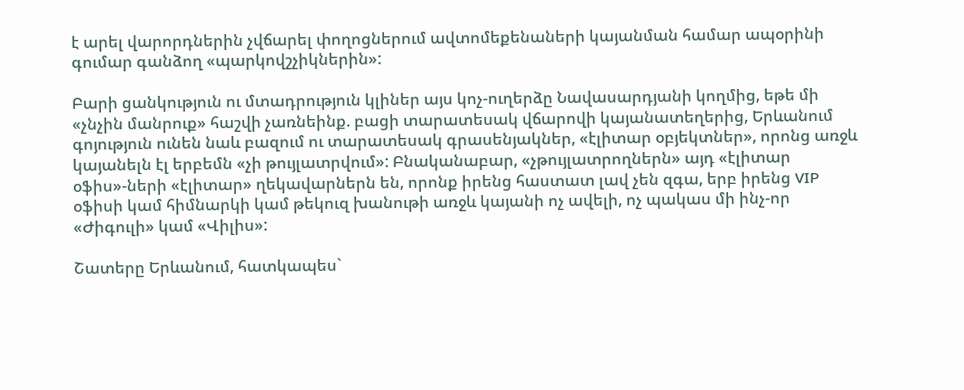է արել վարորդներին չվճարել փողոցներում ավտոմեքենաների կայանման համար ապօրինի գումար գանձող «պարկովշչիկներին»:

Բարի ցանկություն ու մտադրություն կլիներ այս կոչ-ուղերձը Նավասարդյանի կողմից, եթե մի «չնչին մանրուք» հաշվի չառնեինք. բացի տարատեսակ վճարովի կայանատեղերից, Երևանում գոյություն ունեն նաև բազում ու տարատեսակ գրասենյակներ, «էլիտար օբյեկտներ», որոնց առջև կայանելն էլ երբեմն «չի թույլատրվում»: Բնականաբար, «չթույլատրողներն» այդ «էլիտար օֆիս»-ների «էլիտար» ղեկավարներն են, որոնք իրենց հաստատ լավ չեն զգա, երբ իրենց VIP օֆիսի կամ հիմնարկի կամ թեկուզ խանութի առջև կայանի ոչ ավելի, ոչ պակաս մի ինչ-որ «Ժիգուլի» կամ «Վիլիս»:

Շատերը Երևանում, հատկապես`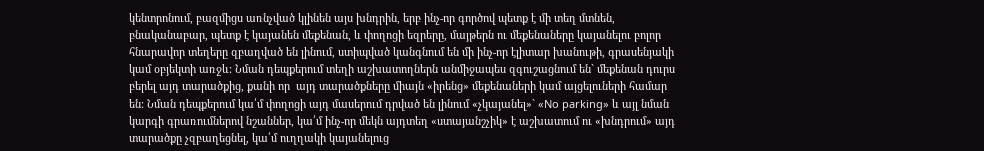կենտրոնում, բազմիցս առնչված կլինեն այս խնդրին, երբ ինչ-որ գործով պետք է մի տեղ մտնեն, բնականաբար, պետք է կայանեն մեքենան, և փողոցի եզրերը, մայթերն ու մեքենաները կայանելու բոլոր հնարավոր տեղերը զբաղված են լինում, ստիպված կանգնում են մի ինչ-որ էլիտար խանութի, գրասենյակի կամ օբյեկտի առջև: Նման դեպքերում տեղի աշխատողներն անմիջապես զգուշացնում են` մեքենան դուրս բերել այդ տարածքից, քանի որ  այդ տարածքները միայն «իրենց» մեքենաների կամ այցելուների համար են: Նման դեպքերում կա՛մ փողոցի այդ մասերում դրված են լինում «չկայանել»` «No parking» և այլ նման կարգի գրառումներով նշաններ, կա՛մ ինչ-որ մեկն այդտեղ «ստայանշչիկ» է աշխատում ու «խնդրում» այդ տարածքը չզբաղեցնել, կա՛մ ուղղակի կայանելուց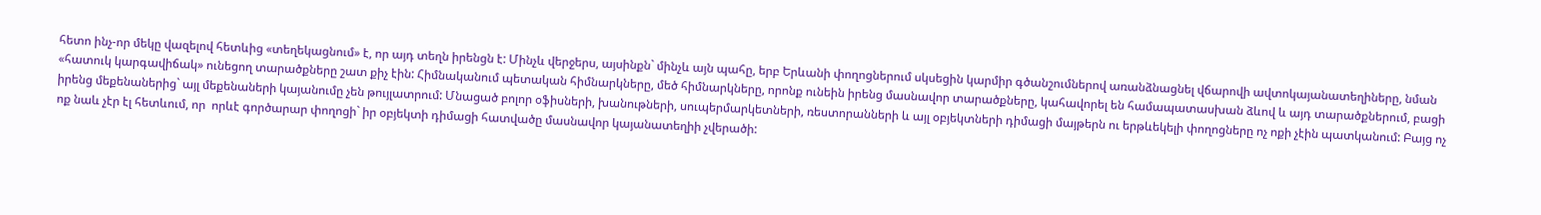հետո ինչ-որ մեկը վազելով հետևից «տեղեկացնում» է, որ այդ տեղն իրենցն է: Մինչև վերջերս, այսինքն` մինչև այն պահը, երբ Երևանի փողոցներում սկսեցին կարմիր գծանշումներով առանձնացնել վճարովի ավտոկայանատեղիները, նման «հատուկ կարգավիճակ» ունեցող տարածքները շատ քիչ էին: Հիմնականում պետական հիմնարկները, մեծ հիմնարկները, որոնք ունեին իրենց մասնավոր տարածքները, կահավորել են համապատասխան ձևով և այդ տարածքներում, բացի իրենց մեքենաներից` այլ մեքենաների կայանումը չեն թույլատրում: Մնացած բոլոր օֆիսների, խանութների, սուպերմարկետների, ռեստորանների և այլ օբյեկտների դիմացի մայթերն ու երթևեկելի փողոցները ոչ ոքի չէին պատկանում: Բայց ոչ ոք նաև չէր էլ հետևում, որ  որևէ գործարար փողոցի` իր օբյեկտի դիմացի հատվածը մասնավոր կայանատեղիի չվերածի: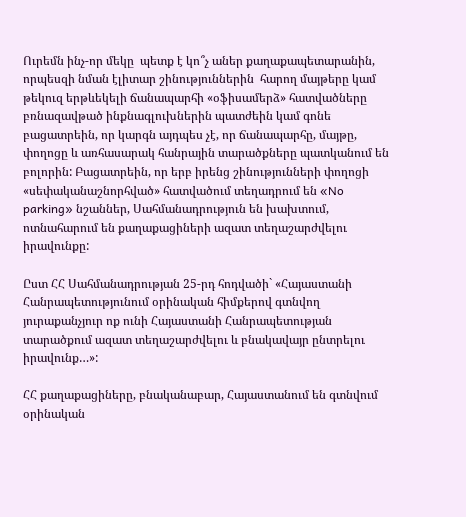Ուրեմն ինչ-որ մեկը  պետք է կո՞չ աներ քաղաքապետարանին, որպեսզի նման էլիտար շինություններին  հարող մայթերը կամ թեկուզ երթևեկելի ճանապարհի «օֆիսամերձ» հատվածները բռնազավթած ինքնագլուխներին պատժեին կամ գոնե բացատրեին, որ կարգն այդպես չէ, որ ճանապարհը, մայթը, փողոցը և առհասարակ հանրային տարածքները պատկանում են բոլորին: Բացատրեին, որ երբ իրենց շինությունների փողոցի «սեփականաշնորհված» հատվածում տեղադրում են «No parking» նշաններ, Սահմանադրություն են խախտում, ոտնահարում են քաղաքացիների ազատ տեղաշարժվելու իրավունքը:

Ըստ ՀՀ Սահմանադրության 25-րդ հոդվածի` «Հայաստանի Հանրապետությունում օրինական հիմքերով գտնվող յուրաքանչյուր ոք ունի Հայաստանի Հանրապետության տարածքում ազատ տեղաշարժվելու և բնակավայր ընտրելու իրավունք…»:

ՀՀ քաղաքացիները, բնականաբար, Հայաստանում են գտնվում օրինական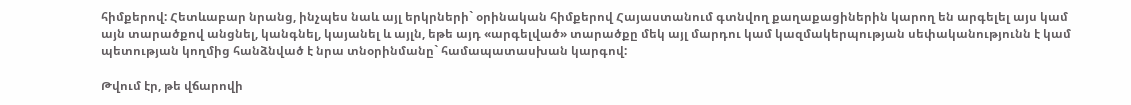հիմքերով: Հետևաբար նրանց, ինչպես նաև այլ երկրների` օրինական հիմքերով Հայաստանում գտնվող քաղաքացիներին կարող են արգելել այս կամ այն տարածքով անցնել, կանգնել, կայանել և այլն, եթե այդ «արգելված» տարածքը մեկ այլ մարդու կամ կազմակերպության սեփականությունն է կամ պետության կողմից հանձնված է նրա տնօրինմանը` համապատասխան կարգով:

Թվում էր, թե վճարովի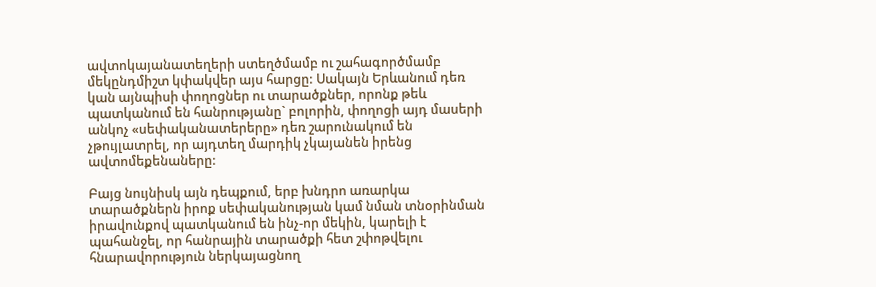ավտոկայանատեղերի ստեղծմամբ ու շահագործմամբ մեկընդմիշտ կփակվեր այս հարցը: Սակայն Երևանում դեռ կան այնպիսի փողոցներ ու տարածքներ, որոնք թեև պատկանում են հանրությանը` բոլորին, փողոցի այդ մասերի անկոչ «սեփականատերերը» դեռ շարունակում են չթույլատրել, որ այդտեղ մարդիկ չկայանեն իրենց ավտոմեքենաները:

Բայց նույնիսկ այն դեպքում, երբ խնդրո առարկա տարածքներն իրոք սեփականության կամ նման տնօրինման իրավունքով պատկանում են ինչ-որ մեկին, կարելի է պահանջել, որ հանրային տարածքի հետ շփոթվելու հնարավորություն ներկայացնող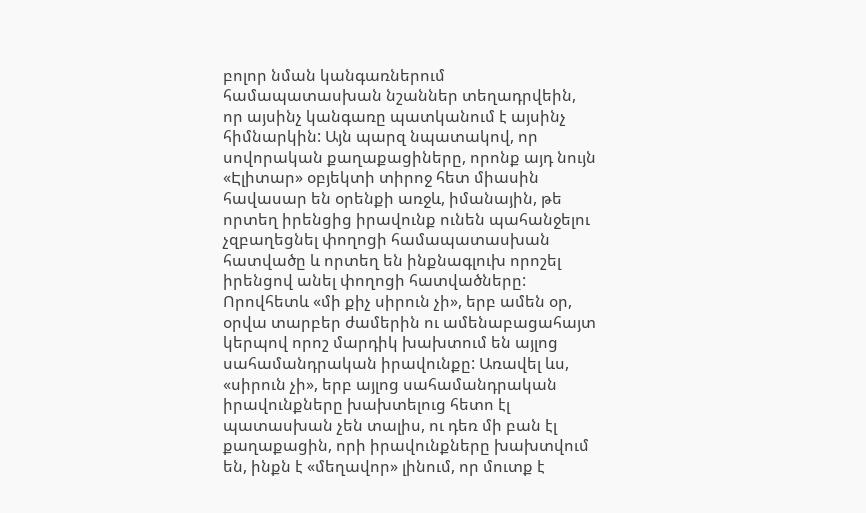բոլոր նման կանգառներում համապատասխան նշաններ տեղադրվեին, որ այսինչ կանգառը պատկանում է այսինչ հիմնարկին: Այն պարզ նպատակով, որ սովորական քաղաքացիները, որոնք այդ նույն «Էլիտար» օբյեկտի տիրոջ հետ միասին հավասար են օրենքի առջև, իմանային, թե որտեղ իրենցից իրավունք ունեն պահանջելու չզբաղեցնել փողոցի համապատասխան հատվածը և որտեղ են ինքնագլուխ որոշել իրենցով անել փողոցի հատվածները: Որովհետև «մի քիչ սիրուն չի», երբ ամեն օր, օրվա տարբեր ժամերին ու ամենաբացահայտ կերպով որոշ մարդիկ խախտում են այլոց սահամանդրական իրավունքը: Առավել ևս, «սիրուն չի», երբ այլոց սահամանդրական իրավունքները խախտելուց հետո էլ պատասխան չեն տալիս, ու դեռ մի բան էլ քաղաքացին, որի իրավունքները խախտվում են, ինքն է «մեղավոր» լինում, որ մուտք է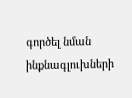գործել նման ինքնագլուխների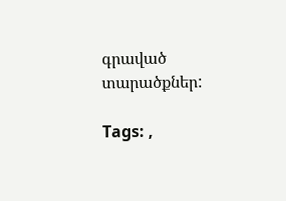գրաված տարածքներ:

Tags: ,